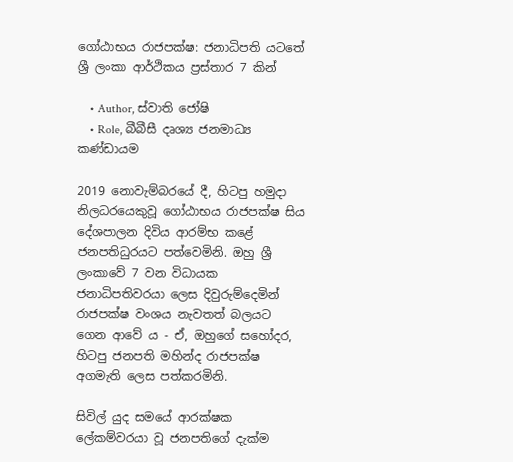ගෝඨාභය රාජපක්ෂ: ජනාධිපති යටතේ ශ්‍රී ලංකා ආර්ථිකය ප්‍රස්තාර 7 කින්

    • Author, ස්වාති ජෝෂි
    • Role, බීබීසී දෘශ්‍ය ජනමාධ්‍ය කණ්ඩායම

2019 නොවැම්බරයේ දී, හිටපු හමුදා නිලධරයෙකුවූ ගෝඨාභය රාජපක්ෂ සිය දේශපාලන දිවිය ආරම්භ කළේ ජනපතිධුරයට පත්වෙමිනි. ඔහු ශ්‍රී ලංකාවේ 7 වන විධායක ජනාධිපතිවරයා ලෙස දිවුරුම්දෙමින් රාජපක්ෂ වංශය නැවතත් බලයට ගෙන ආවේ ය - ඒ, ඔහුගේ සහෝදර, හිටපු ජනපති මහින්ද රාජපක්ෂ අගමැති ලෙස පත්කරමිනි.

සිවිල් යුද සමයේ ආරක්ෂක ලේකම්වරයා වූ ජනපතිගේ දැක්ම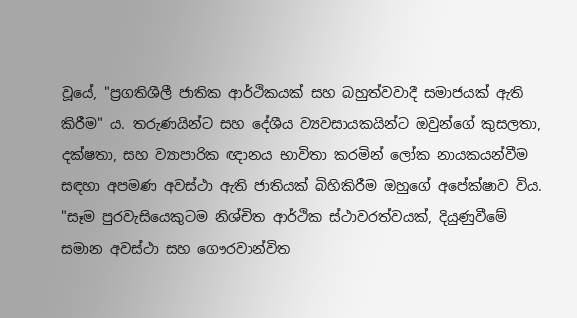වූයේ, "ප්‍රගතිශීලී ජාතික ආර්ථිකයක් සහ බහුත්වවාදී සමාජයක් ඇති කිරීම" ය. තරුණයින්ට සහ දේශීය ව්‍යවසායකයින්ට ඔවුන්ගේ කුසලතා, දක්ෂතා, සහ ව්‍යාපාරික ඥානය භාවිතා කරමින් ලෝක නායකයන්වීම සඳහා අපමණ අවස්ථා ඇති ජාතියක් බිහිකිරීම ඔහුගේ අපේක්ෂාව විය. "සෑම පුරවැසියෙකුටම නිශ්චිත ආර්ථික ස්ථාවරත්වයක්, දියුණුවීමේ සමාන අවස්ථා සහ ගෞරවාන්විත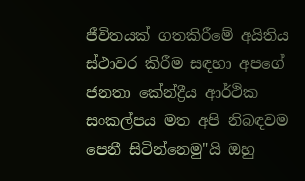ජීවිතයක් ගතකිරීමේ අයිතිය ස්ථාවර කිරීම සඳහා අපගේ ජනතා කේන්ද්‍රීය ආර්ථික සංකල්පය මත අපි නිබඳවම පෙනී සිටින්නෙමු"යි ඔහු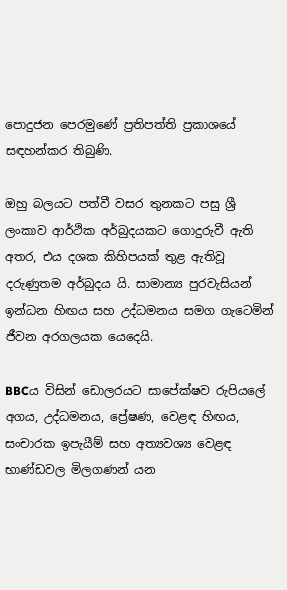පොදුජන පෙරමුණේ ප්‍රතිපත්ති ප්‍රකාශයේ සඳහන්කර තිබුණි.

ඔහු බලයට පත්වී වසර තුනකට පසු ශ්‍රී ලංකාව ආර්ථික අර්බුදයකට ගොදුරුවී ඇති අතර, එය දශක කිහිපයක් තුළ ඇතිවූ දරුණුතම අර්බුදය යි. සාමාන්‍ය පුරවැසියන් ඉන්ධන හිඟය සහ උද්ධමනය සමග ගැටෙමින් ජීවන අරගලයක යෙදෙයි.

BBCය විසින් ඩොලරයට සාපේක්ෂව රුපියලේ අගය, උද්ධමනය, ප්‍රේෂණ, වෙළඳ හිඟය, සංචාරක ඉපැයීම් සහ අත්‍යවශ්‍ය වෙළඳ භාණ්ඩවල මිලගණන් යන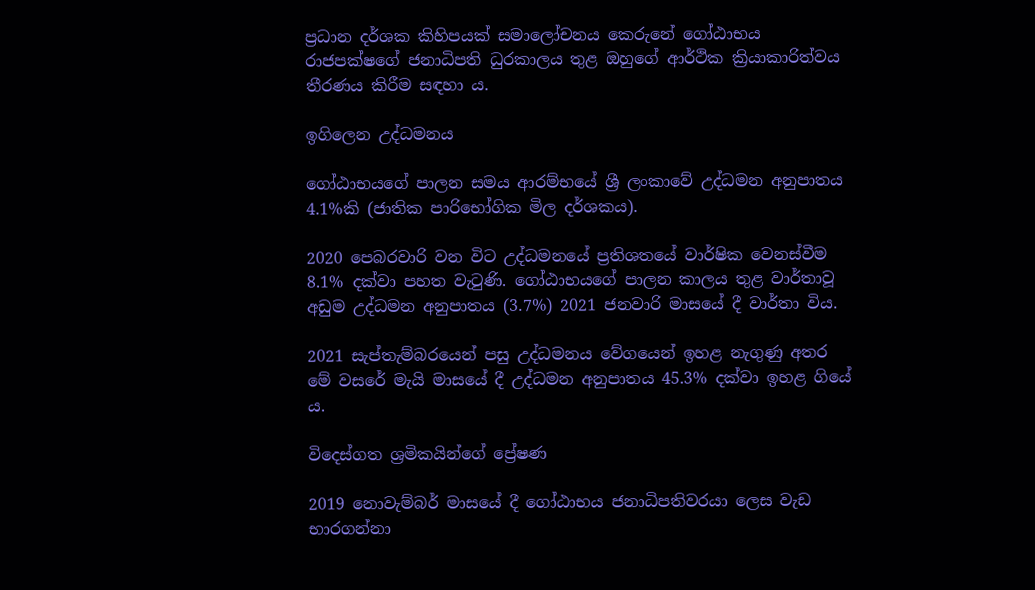ප්‍රධාන දර්ශක කිහිපයක් සමාලෝචනය කෙරුනේ ගෝඨාභය රාජපක්ෂගේ ජනාධිපති ධුරකාලය තුළ ඔහුගේ ආර්ථික ක්‍රියාකාරිත්වය තීරණය කිරීම සඳහා ය.

ඉගිලෙන උද්ධමනය

ගෝඨාභයගේ පාලන සමය ආරම්භයේ ශ්‍රී ලංකාවේ උද්ධමන අනුපාතය 4.1%කි (ජාතික පාරිභෝගික මිල දර්ශකය).

2020 පෙබරවාරි වන විට උද්ධමනයේ ප්‍රතිශතයේ වාර්ෂික වෙනස්වීම 8.1% දක්වා පහත වැටුණි. ගෝඨාභයගේ පාලන කාලය තුළ වාර්තාවූ අඩුම උද්ධමන අනුපාතය (3.7%) 2021 ජනවාරි මාසයේ දී වාර්තා විය.

2021 සැප්තැම්බරයෙන් පසු උද්ධමනය වේගයෙන් ඉහළ නැගුණු අතර මේ වසරේ මැයි මාසයේ දී උද්ධමන අනුපාතය 45.3% දක්වා ඉහළ ගියේ ය.

විදෙස්ගත ශ්‍රමිකයින්ගේ ප්‍රේෂණ

2019 නොවැම්බර් මාසයේ දී ගෝඨාභය ජනාධිපතිවරයා ලෙස වැඩ භාරගන්නා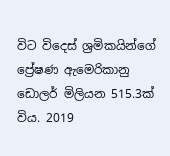විට විදෙස් ශ්‍රමිකයින්ගේ ප්‍රේෂණ ඇමෙරිකානු ඩොලර් මිලියන 515.3ක් විය. 2019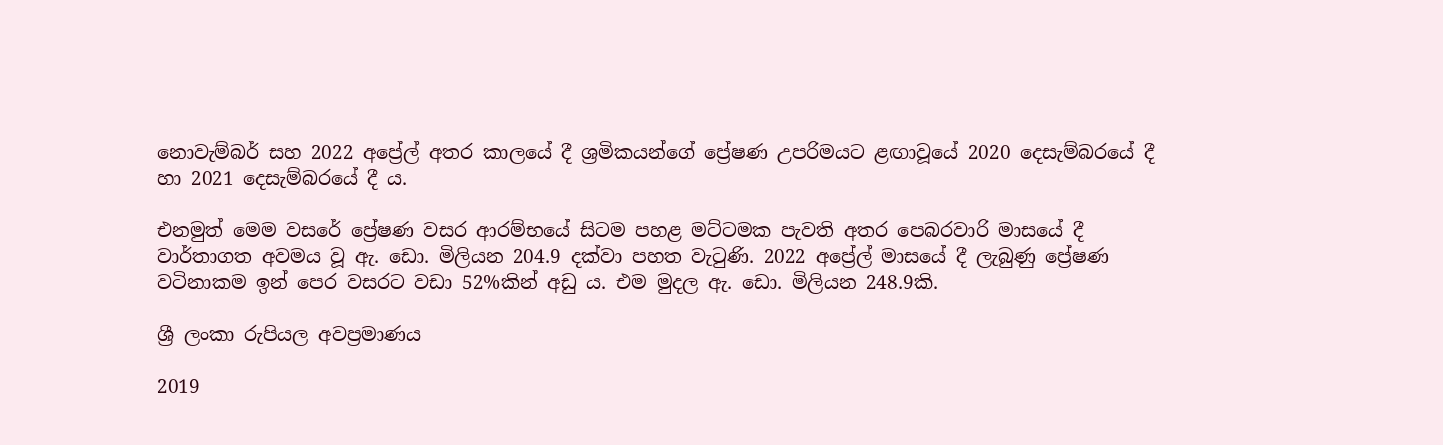නොවැම්බර් සහ 2022 අප්‍රේල් අතර කාලයේ දී ශ්‍රමිකයන්ගේ ප්‍රේෂණ උපරිමයට ළඟාවූයේ 2020 දෙසැම්බරයේ දී හා 2021 දෙසැම්බරයේ දී ය.

එනමුත් මෙම වසරේ ප්‍රේෂණ වසර ආරම්භයේ සිටම පහළ මට්ටමක පැවති අතර පෙබරවාරි මාසයේ දී වාර්තාගත අවමය වූ ඇ. ඩො. මිලියන 204.9 දක්වා පහත වැටුණි. 2022 අප්‍රේල් මාසයේ දී ලැබුණු ප්‍රේෂණ වටිනාකම ඉන් පෙර වසරට වඩා 52%කින් අඩු ය. එම මුදල ඇ. ඩො. මිලියන 248.9කි.

ශ්‍රී ලංකා රුපියල අවප්‍රමාණය

2019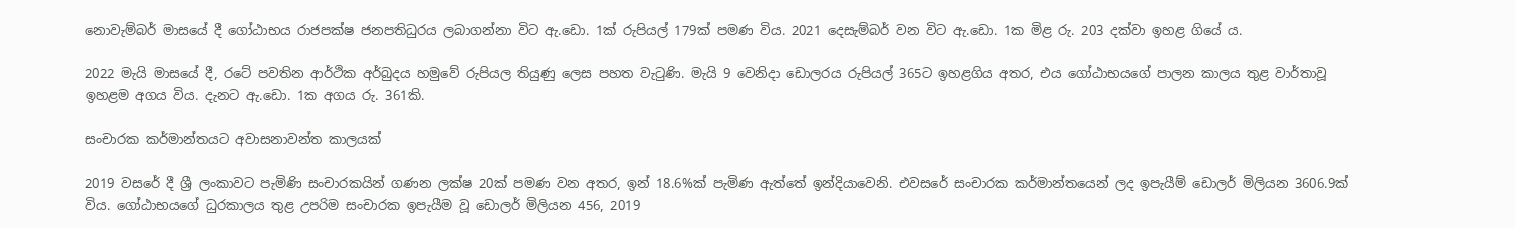නොවැම්බර් මාසයේ දී ගෝඨාභය රාජපක්ෂ ජනපතිධුරය ලබාගන්නා විට ඇ.ඩො. 1ක් රුපියල් 179ක් පමණ විය. 2021 දෙසැම්බර් වන විට ඇ.ඩො. 1ක මිළ රු. 203 දක්වා ඉහළ ගියේ ය.

2022 මැයි මාසයේ දී, රටේ පවතින ආර්ථික අර්බුදය හමුවේ රුපියල තියුණු ලෙස පහත වැටුණි. මැයි 9 වෙනිදා ඩොලරය රුපියල් 365ට ඉහළගිය අතර, එය ගෝඨාභයගේ පාලන කාලය තුළ වාර්තාවූ ඉහළම අගය විය. දැනට ඇ.ඩො. 1ක අගය රු. 361කි.

සංචාරක කර්මාන්තයට අවාසනාවන්ත කාලයක්

2019 වසරේ දී ශ්‍රී ලංකාවට පැමිණි සංචාරකයින් ගණන ලක්ෂ 20ක් පමණ වන අතර, ඉන් 18.6%ක් පැමිණ ඇත්තේ ඉන්දියාවෙනි. එවසරේ සංචාරක කර්මාන්තයෙන් ලද ඉපැයීම් ඩොලර් මිලියන 3606.9ක් විය. ගෝඨාභයගේ ධුරකාලය තුළ උපරිම සංචාරක ඉපැයීම වූ ඩොලර් මිලියන 456, 2019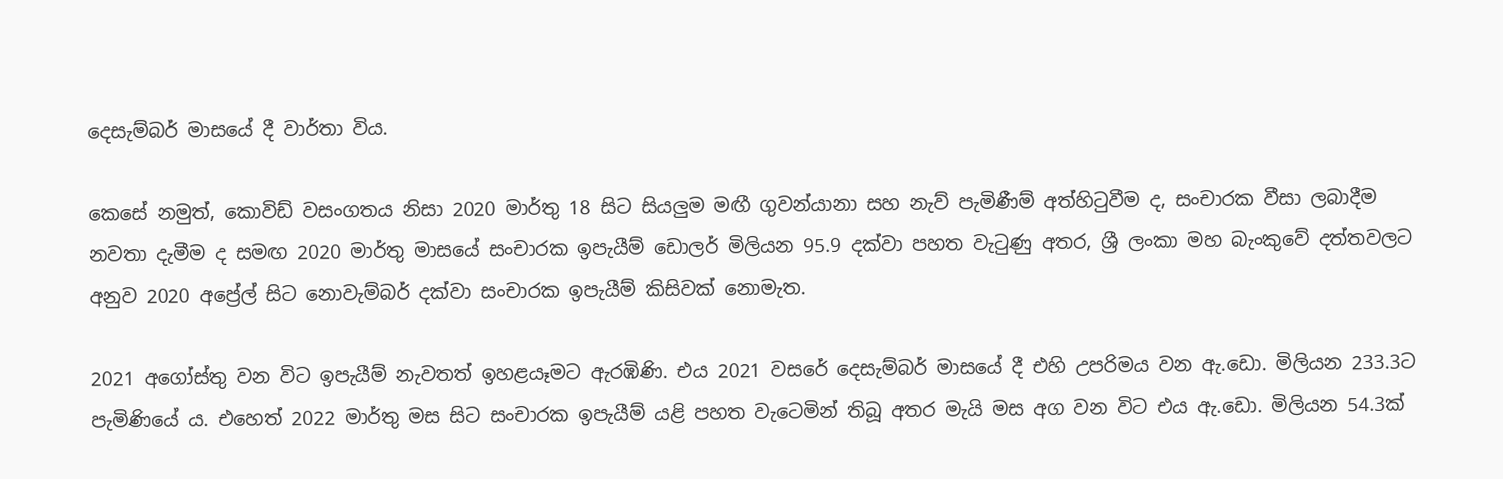දෙසැම්බර් මාසයේ දී වාර්තා විය.

කෙසේ නමුත්, කොවිඩ් වසංගතය නිසා 2020 මාර්තු 18 සිට සියලුම මඟී ගුවන්යානා සහ නැව් පැමිණීම් අත්හිටුවීම ද, සංචාරක වීසා ලබාදීම නවතා දැමීම ද සමඟ 2020 මාර්තු මාසයේ සංචාරක ඉපැයීම් ඩොලර් මිලියන 95.9 දක්වා පහත වැටුණු අතර, ශ්‍රී ලංකා මහ බැංකුවේ දත්තවලට අනුව 2020 අප්‍රේල් සිට නොවැම්බර් දක්වා සංචාරක ඉපැයීම් කිසිවක් නොමැත.

2021 අගෝස්තු වන විට ඉපැයීම් නැවතත් ඉහළයෑමට ඇරඹිණි. එය 2021 වසරේ දෙසැම්බර් මාසයේ දී එහි උපරිමය වන ඇ.ඩො. මිලියන 233.3ට පැමිණියේ ය. එහෙත් 2022 මාර්තු මස සිට සංචාරක ඉපැයීම් යළි පහත වැටෙමින් තිබූ අතර මැයි මස අග වන විට එය ඇ.ඩො. මිලියන 54.3ක්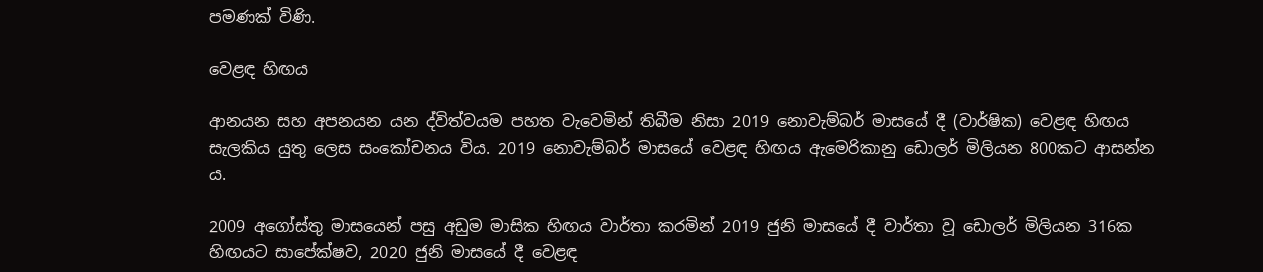පමණක් විණි.

වෙළඳ හිඟය

ආනයන සහ අපනයන යන ද්විත්වයම පහත වැවෙමින් තිබීම නිසා 2019 නොවැම්බර් මාසයේ දී (වාර්ෂික) වෙළඳ හිඟය සැලකිය යුතු ලෙස සංකෝචනය විය. 2019 නොවැම්බර් මාසයේ වෙළඳ හිඟය ඇමෙරිකානු ඩොලර් මිලියන 800කට ආසන්න ය.

2009 අගෝස්තු මාසයෙන් පසු අඩුම මාසික හිඟය වාර්තා කරමින් 2019 ජුනි මාසයේ දී වාර්තා වූ ඩොලර් මිලියන 316ක හිඟයට සාපේක්ෂව, 2020 ජුනි මාසයේ දී වෙළඳ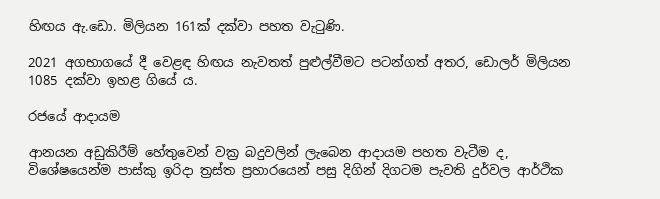හිඟය ඇ.ඩො. මිලියන 161ක් දක්වා පහත වැටුණි.

2021 අගභාගයේ දී වෙළඳ හිඟය නැවතත් පුළුල්වීමට පටන්ගත් අතර, ඩොලර් මිලියන 1085 දක්වා ඉහළ ගියේ ය.

රජයේ ආදායම

ආනයන අඩුකිරීම් හේතුවෙන් වක්‍ර බදුවලින් ලැබෙන ආදායම පහත වැටීම ද, විශේෂයෙන්ම පාස්කු ඉරිදා ත්‍රස්ත ප්‍රහාරයෙන් පසු දිගින් දිගටම පැවති දුර්වල ආර්ථික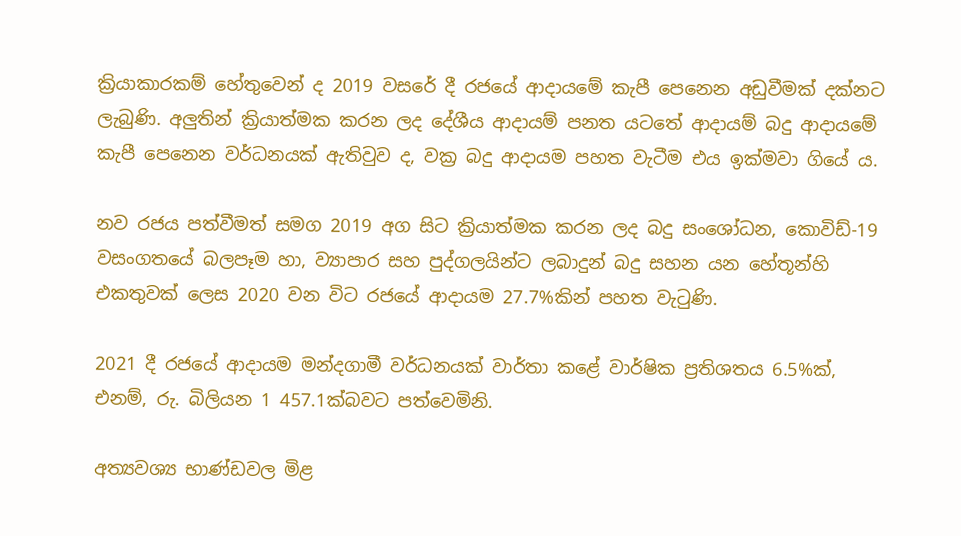ක්‍රියාකාරකම් හේතුවෙන් ද 2019 වසරේ දී රජයේ ආදායමේ කැපී පෙනෙන අඩුවීමක් දක්නට ලැබුණි. අලුතින් ක්‍රියාත්මක කරන ලද දේශීය ආදායම් පනත යටතේ ආදායම් බදු ආදායමේ කැපී පෙනෙන වර්ධනයක් ඇතිවුව ද, වක්‍ර බදු ආදායම පහත වැටීම එය ඉක්මවා ගියේ ය.

නව රජය පත්වීමත් සමග 2019 අග සිට ක්‍රියාත්මක කරන ලද බදු සංශෝධන, කොවිඩ්-19 වසංගතයේ බලපෑම හා, ව්‍යාපාර සහ පුද්ගලයින්ට ලබාදුන් බදු සහන යන හේතූන්හි එකතුවක් ලෙස 2020 වන විට රජයේ ආදායම 27.7%කින් පහත වැටුණි.

2021 දී රජයේ ආදායම මන්දගාමී වර්ධනයක් වාර්තා කළේ වාර්ෂික ප්‍රතිශතය 6.5%ක්, එනම්, රු. බිලියන 1 457.1ක්බවට පත්වෙමිනි.

අත්‍යවශ්‍ය භාණ්ඩවල මිළ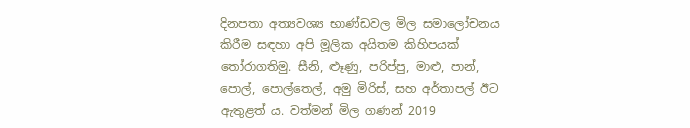දිනපතා අත්‍යවශ්‍ය භාණ්ඩවල මිල සමාලෝචනය කිරීම සඳහා අපි මූලික අයිතම කිහිපයක් තෝරාගතිමු. සීනි, ළූණු, පරිප්පු, මාළු, පාන්, පොල්, පොල්තෙල්, අමු මිරිස්, සහ අර්තාපල් ඊට ඇතුළත් ය. වත්මන් මිල ගණන් 2019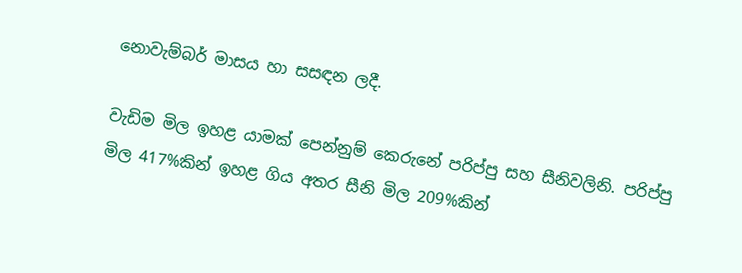නොවැම්බර් මාසය හා සසඳන ලදී.

වැඩිම මිල ඉහළ යාමක් පෙන්නුම් කෙරුනේ පරිප්පු සහ සීනිවලිනි. පරිප්පු මිල 417%කින් ඉහළ ගිය අතර සීනි මිල 209%කින්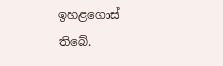ඉහළගොස් තිබේ.